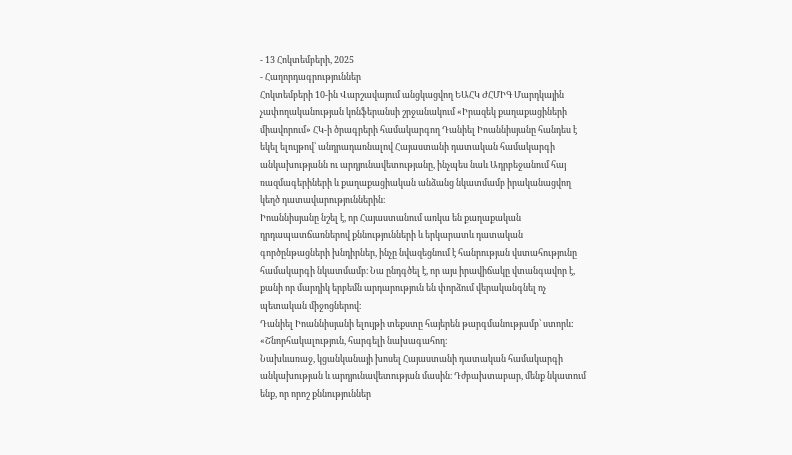- 13 Հոկտեմբերի, 2025
- Հաղորդագրություններ
Հոկտեմբերի 10-ին Վարշավայում անցկացվող ԵԱՀԿ ԺՀՄԻԳ Մարդկային չափողականության կոնֆերանսի շրջանակում «Իրազեկ քաղաքացիների միավորում» ՀԿ-ի ծրագրերի համակարգող Դանիել Իոաննիսյանը հանդես է եկել ելույթով՝ անդրադառնալով Հայաստանի դատական համակարգի անկախությանն ու արդյունավետությանը, ինչպես նաև Ադրբեջանում հայ ռազմագերիների և քաղաքացիական անձանց նկատմամբ իրականացվող կեղծ դատավարություններին։
Իոաննիսյանը նշել է, որ Հայաստանում առկա են քաղաքական դրդապատճառներով քննությունների և երկարատև դատական գործընթացների խնդիրներ, ինչը նվազեցնում է հանրության վստահությունը համակարգի նկատմամբ։ Նա ընդգծել է, որ այս իրավիճակը վտանգավոր է, քանի որ մարդիկ երբեմն արդարություն են փորձում վերականգնել ոչ պետական միջոցներով։
Դանիել Իոաննիսյանի ելույթի տեքստը հայերեն թարգմանությամբ՝ ստորև:
«Շնորհակալություն, հարգելի նախագահող։
Նախևառաջ, կցանկանայի խոսել Հայաստանի դատական համակարգի անկախության և արդյունավետության մասին։ Դժբախտաբար, մենք նկատում ենք, որ որոշ քննություններ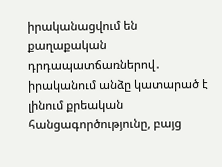իրականացվում են քաղաքական դրդապատճառներով․ իրականում անձը կատարած է լինում քրեական հանցագործությունը, բայց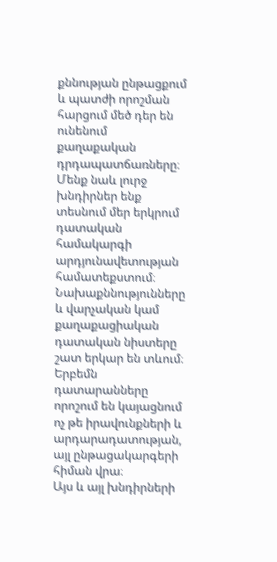քննության ընթացքում և պատժի որոշման հարցում մեծ դեր են ունենում քաղաքական դրդապատճառները։
Մենք նաև լուրջ խնդիրներ ենք տեսնում մեր երկրում դատական համակարգի արդյունավետության համատեքստում։ Նախաքննությունները և վարչական կամ քաղաքացիական դատական նիստերը շատ երկար են տևում։
Երբեմն դատարանները որոշում են կայացնում ոչ թե իրավունքների և արդարադատության, այլ ընթացակարգերի հիման վրա։
Այս և այլ խնդիրների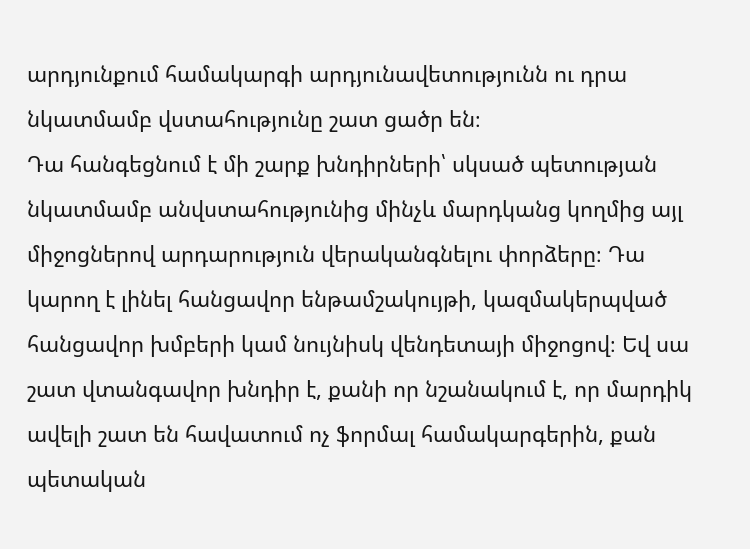արդյունքում համակարգի արդյունավետությունն ու դրա նկատմամբ վստահությունը շատ ցածր են։
Դա հանգեցնում է մի շարք խնդիրների՝ սկսած պետության նկատմամբ անվստահությունից մինչև մարդկանց կողմից այլ միջոցներով արդարություն վերականգնելու փորձերը։ Դա կարող է լինել հանցավոր ենթամշակույթի, կազմակերպված հանցավոր խմբերի կամ նույնիսկ վենդետայի միջոցով։ Եվ սա շատ վտանգավոր խնդիր է, քանի որ նշանակում է, որ մարդիկ ավելի շատ են հավատում ոչ ֆորմալ համակարգերին, քան պետական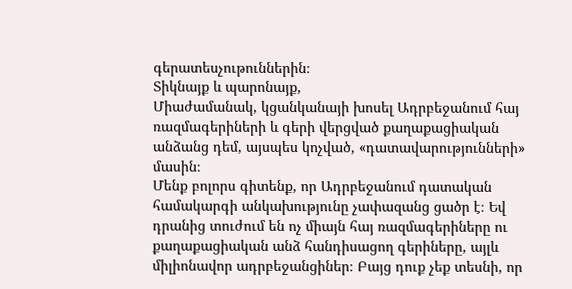գերատեսչութուններին։
Տիկնայք և պարոնայք,
Միաժամանակ, կցանկանայի խոսել Ադրբեջանում հայ ռազմագերիների և գերի վերցված քաղաքացիական անձանց դեմ, այսպես կոչված, «դատավարությունների» մասին։
Մենք բոլորս գիտենք, որ Ադրբեջանում դատական համակարգի անկախությունը չափազանց ցածր է։ Եվ դրանից տուժում են ոչ միայն հայ ռազմագերիները ու քաղաքացիական անձ հանդիսացող գերիները, այլև միլիոնավոր ադրբեջանցիներ։ Բայց դուք չեք տեսնի, որ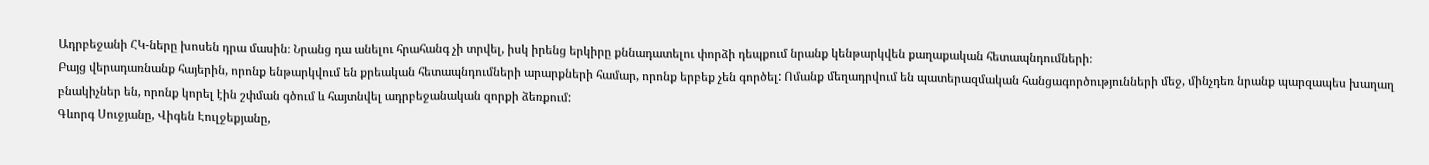Ադրբեջանի ՀԿ-ները խոսեն դրա մասին։ Նրանց դա անելու հրահանգ չի տրվել, իսկ իրենց երկիրը քննադատելու փորձի դեպքում նրանք կենթարկվեն քաղաքական հետապնդումների։
Բայց վերադառնանք հայերին, որոնք ենթարկվում են քրեական հետապնդումների արարքների համար, որոնք երբեք չեն գործել: Ոմանք մեղադրվում են պատերազմական հանցագործությունների մեջ, մինչդեռ նրանք պարզապես խաղաղ բնակիչներ են, որոնք կորել էին շփման գծում և հայտնվել ադրբեջանական զորքի ձեռքում:
Գևորգ Սուջյանը, Վիգեն Էուլջեքյանը,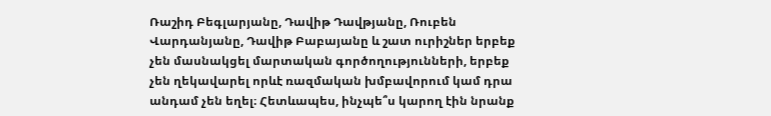Ռաշիդ Բեգլարյանը, Դավիթ Դավթյանը, Ռուբեն Վարդանյանը, Դավիթ Բաբայանը և շատ ուրիշներ երբեք չեն մասնակցել մարտական գործողությունների, երբեք չեն ղեկավարել որևէ ռազմական խմբավորում կամ դրա անդամ չեն եղել։ Հետևապես, ինչպե՞ս կարող էին նրանք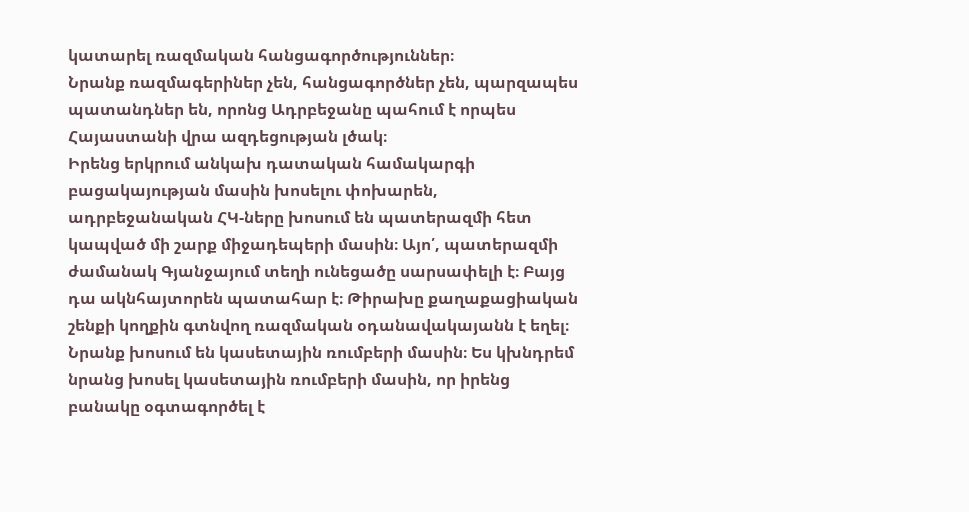կատարել ռազմական հանցագործություններ։
Նրանք ռազմագերիներ չեն, հանցագործներ չեն, պարզապես պատանդներ են, որոնց Ադրբեջանը պահում է որպես Հայաստանի վրա ազդեցության լծակ։
Իրենց երկրում անկախ դատական համակարգի բացակայության մասին խոսելու փոխարեն, ադրբեջանական ՀԿ-ները խոսում են պատերազմի հետ կապված մի շարք միջադեպերի մասին։ Այո՛, պատերազմի ժամանակ Գյանջայում տեղի ունեցածը սարսափելի է։ Բայց դա ակնհայտորեն պատահար է։ Թիրախը քաղաքացիական շենքի կողքին գտնվող ռազմական օդանավակայանն է եղել։
Նրանք խոսում են կասետային ռումբերի մասին։ Ես կխնդրեմ նրանց խոսել կասետային ռումբերի մասին, որ իրենց բանակը օգտագործել է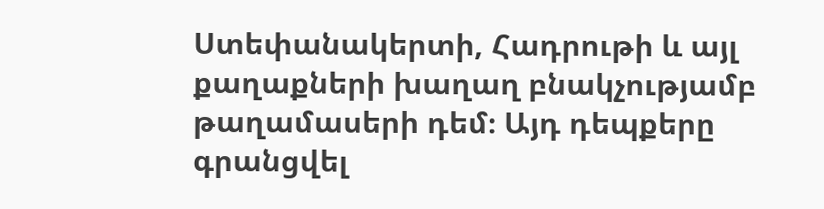Ստեփանակերտի, Հադրութի և այլ քաղաքների խաղաղ բնակչությամբ թաղամասերի դեմ։ Այդ դեպքերը գրանցվել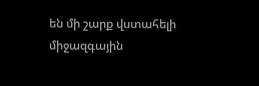են մի շարք վստահելի միջազգային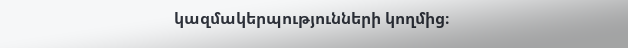կազմակերպությունների կողմից։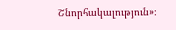Շնորհակալություն»։